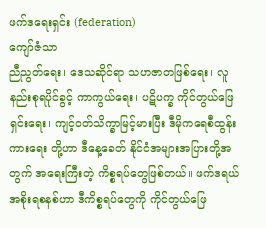ဖက်ဒရေးရှင်း (federation)
ကျော်ဇံသာ
ညီညွတ်ရေး၊ ဒေသဆိုင်ရာ သဟဇာတဖြစ်ရေး၊ လူနည်းစုရပိုင်ခွင့် ကာကွယ်ရေး၊ ပဋိပက္ခ ကိုင်တွယ်ဖြေရှင်းရေး၊ ကျင့်ဝတ်သိက္ခာမြင့်မားပြီး ဒီမိုကရေစီထွန်းကားရေး တို့ဟာ ဒီနေ့ခေတ် နိုင်ငံအများအပြားတို့အတွက် အရေးကြီးတဲ့ ကိစ္စရပ်တွေဖြစ်တယ်။ ဖက်ဒရယ် အစိုးရစနစ်ဟာ ဒီကိစ္စရပ်တွေကို ကိုင်တွယ်ဖြေ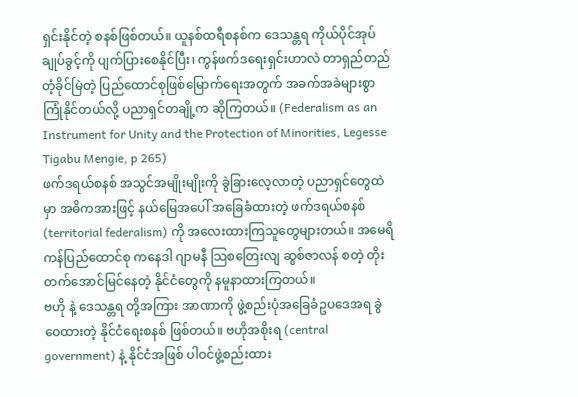ရှင်းနိုင်တဲ့ စနစ်ဖြစ်တယ်။ ယူနစ်ထရီစနစ်က ဒေသန္တရ ကိုယ်ပိုင်အုပ်ချုပ်ခွင့်ကို ပျက်ပြားစေနိုင်ပြီး၊ ကွန်ဖက်ဒရေးရှင်းဟာလဲ တာရှည်တည်တံ့ခိုင်မြဲတဲ့ ပြည်ထောင်စုဖြစ်မြောက်ရေးအတွက် အခက်အခဲများစွာကြုံနိုင်တယ်လို့ ပညာရှင်တချို့က ဆိုကြတယ်။ (Federalism as an Instrument for Unity and the Protection of Minorities, Legesse Tigabu Mengie, p 265)
ဖက်ဒရယ်စနစ် အသွင်အမျိုးမျိုးကို ခွဲခြားလေ့လာတဲ့ ပညာရှင်တွေထဲမှာ အဓိကအားဖြင့် နယ်မြေအပေါ် အခြေခံထားတဲ့ ဖက်ဒရယ်စနစ် (territorial federalism) ကို အလေးထားကြသူတွေများတယ်။ အမေရိကန်ပြည်ထောင်စု ကနေဒါ ဂျာမနီ သြစတြေးလျ ဆွစ်ဇာလန် စတဲ့ တိုးတက်အောင်မြင်နေတဲ့ နိုင်ငံတွေကို နမူနာထားကြတယ်။
ဗဟို နဲ့ ဒေသန္တရ တို့အကြား အာဏာကို ဖွဲ့စည်းပုံအခြေခံဥပဒေအရ ခွဲဝေထားတဲ့ နိုင်ငံရေးစနစ် ဖြစ်တယ်။ ဗဟိုအစိုးရ (central government) နဲ့ နိုင်ငံအဖြစ် ပါဝင်ဖွဲ့စည်းထား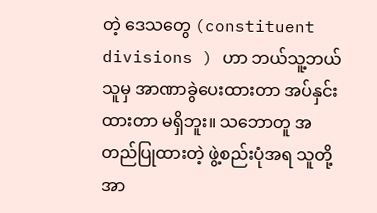တဲ့ ဒေသတွေ (constituent divisions ) ဟာ ဘယ်သူ့ဘယ်သူမှ အာဏာခွဲပေးထားတာ အပ်နှင်းထားတာ မရှိဘူး။ သဘောတူ အတည်ပြုထားတဲ့ ဖွဲ့စည်းပုံအရ သူတို့အာ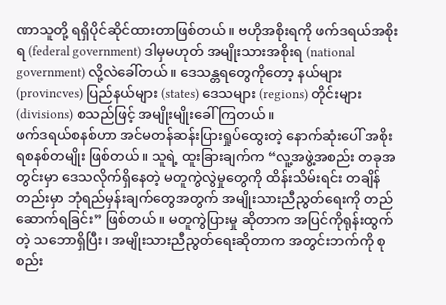ဏာသူတို့ ရရှိပိုင်ဆိုင်ထားတာဖြစ်တယ်။ ဗဟိုအစိုးရကို ဖက်ဒရယ်အစိုးရ (federal government) ဒါမှမဟုတ် အမျိုးသားအစိုးရ (national government) လို့လဲခေါ်တယ်။ ဒေသန္တရတွေကိုတော့ နယ်များ (provincves) ပြည်နယ်များ (states) ဒေသများ (regions) တိုင်းများ (divisions) စသည်ဖြင့် အမျိုးမျိုးခေါ်ကြတယ်။
ဖက်ဒရယ်စနစ်ဟာ အင်မတန်ဆန်းပြားရှုပ်ထွေးတဲ့ နောက်ဆုံးပေါ် အစိုးရစနစ်တမျိုး ဖြစ်တယ်။ သူရဲ့ ထူးခြားချက်က “လူ့အဖွဲ့အစည်း တခုအတွင်းမှာ ဒေသလိုက်ရှိနေတဲ့ မတူကွဲလွဲမှုတွေကို ထိန်းသိမ်းရင်း တချိန်တည်းမှာ ဘုံရည်မှန်းချက်တွေအတွက် အမျိုးသားညီညွတ်ရေးကို တည်ဆောက်ရခြင်း” ဖြစ်တယ်။ မတူကွဲပြားမှု ဆိုတာက အပြင်ကိုရုန်းထွက်တဲ့ သဘောရှိပြီး၊ အမျိုးသားညီညွတ်ရေးဆိုတာက အတွင်းဘက်ကို စုစည်း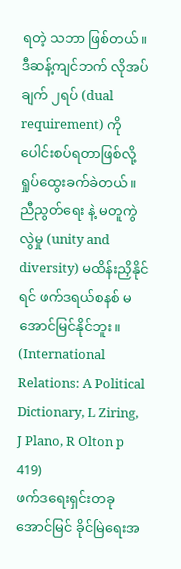ရတဲ့ သဘာ ဖြစ်တယ်။ ဒီဆန့်ကျင်ဘက် လိုအပ်ချက် ၂ရပ် (dual requirement) ကို ပေါင်းစပ်ရတာဖြစ်လို့ ရှုပ်ထွေးခက်ခဲတယ်။ ညီညွတ်ရေး နဲ့ မတူကွဲလွဲမှု (unity and diversity) မထိန်းညှိနိုင်ရင် ဖက်ဒရယ်စနစ် မအောင်မြင်နိုင်ဘူး။ (International Relations: A Political Dictionary, L Ziring, J Plano, R Olton p 419)
ဖက်ဒရေးရှင်းတခု အောင်မြင် ခိုင်မြဲရေးအ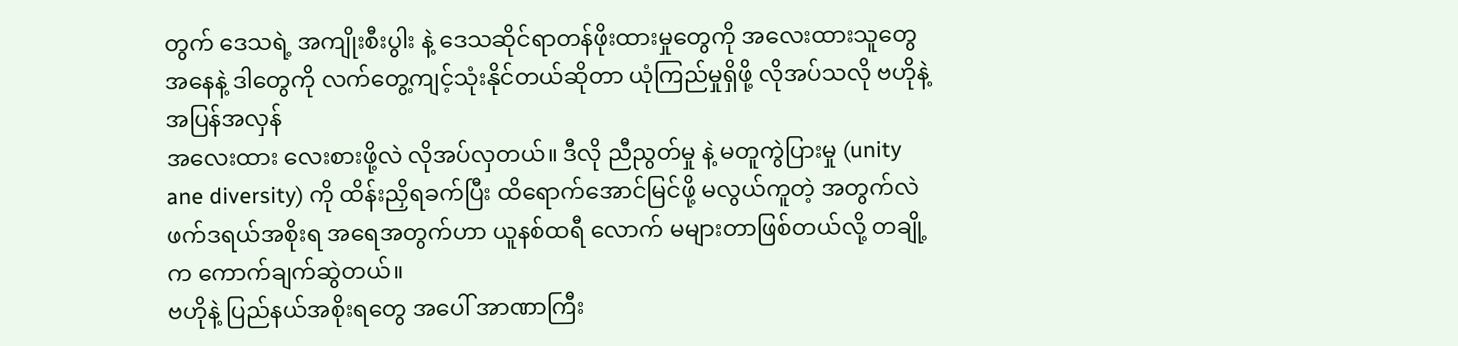တွက် ဒေသရဲ့ အကျိုးစီးပွါး နဲ့ ဒေသဆိုင်ရာတန်ဖိုးထားမှုတွေကို အလေးထားသူတွေ အနေနဲ့ ဒါတွေကို လက်တွေ့ကျင့်သုံးနိုင်တယ်ဆိုတာ ယုံကြည်မှုရှိဖို့ လိုအပ်သလို ဗဟိုနဲ့ အပြန်အလှန်
အလေးထား လေးစားဖို့လဲ လိုအပ်လှတယ်။ ဒီလို ညီညွတ်မှု နဲ့ မတူကွဲပြားမှု (unity ane diversity) ကို ထိန်းညှိရခက်ပြီး ထိရောက်အောင်မြင်ဖို့ မလွယ်ကူတဲ့ အတွက်လဲ ဖက်ဒရယ်အစိုးရ အရေအတွက်ဟာ ယူနစ်ထရီ လောက် မများတာဖြစ်တယ်လို့ တချို့က ကောက်ချက်ဆွဲတယ်။
ဗဟိုနဲ့ ပြည်နယ်အစိုးရတွေ အပေါ် အာဏာကြီး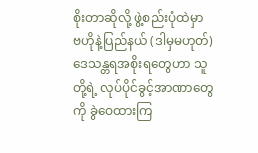စိုးတာဆိုလို့ ဖွဲ့စည်းပုံထဲမှာ ဗဟိုနဲ့ပြည်နယ် (ဒါမှမဟုတ်) ဒေသန္တရအစိုးရတွေဟာ သူတို့ရဲ့ လုပ်ပိုင်ခွင့်အာဏာတွေကို ခွဲဝေထားကြ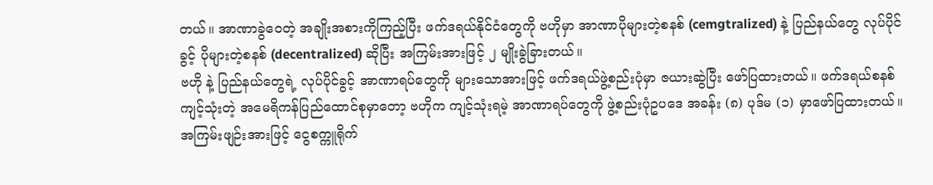တယ်။ အာဏာခွဲဝေတဲ့ အချိုးအစားကိုကြည့်ပြီး ဖက်ဒရယ်နိုင်ငံတွေကို ဗဟိုမှာ အာဏာပိုများတဲ့စနစ် (cemgtralized) နဲ့ ပြည်နယ်တွေ လုပ်ပိုင်ခွင့် ပိုများတဲ့စနစ် (decentralized) ဆိုပြီး အကြမ်းအားဖြင့် ၂ မျိုးခွဲခြားတယ်။
ဗဟို နဲ့ ပြည်နယ်တွေရဲ့ လုပ်ပိုင်ခွင့် အာဏာရပ်တွေကို များသောအားဖြင့် ဖက်ဒရယ်ဖွဲ့စည်းပုံမှာ ဇယားဆွဲပြီး ဖော်ပြထားတယ်။ ဖက်ဒရယ်စနစ်ကျင့်သုံးတဲ့ အမေရိကန်ပြည်ထောင်စုမှာတော့ ဗဟိုက ကျင့်သုံးရမဲ့ အာဏာရပ်တွေကို ဖွဲ့စည်းပုံဥပဒေ အခန်း (၈) ပုဒ်မ (၁) မှာဖော်ပြထားတယ်။ အကြမ်းဖျဉ်းအားဖြင့် ငွေစက္ကူရိုက်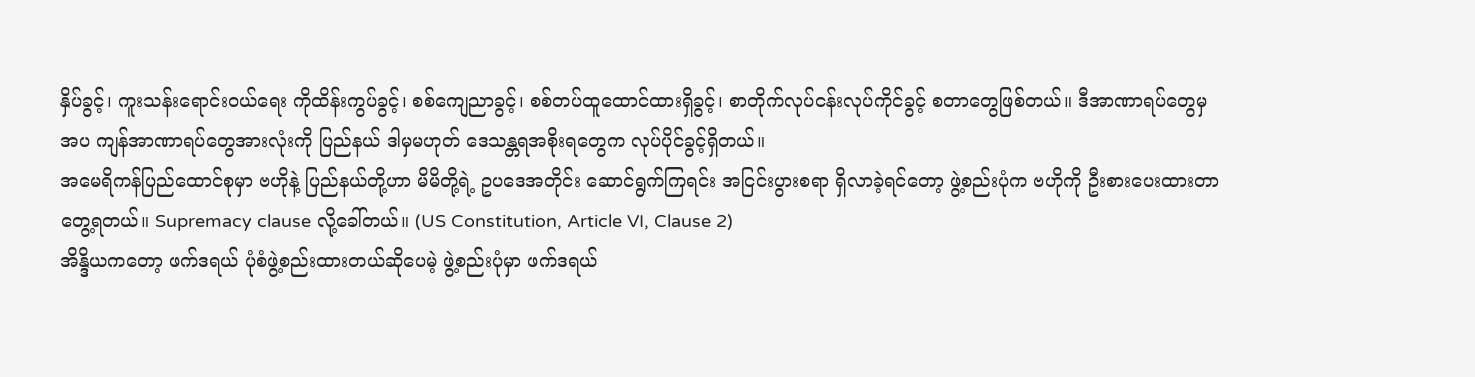နှိပ်ခွင့်၊ ကူးသန်းရောင်းဝယ်ရေး ကိုထိန်းကွပ်ခွင့်၊ စစ်ကျေညာခွင့်၊ စစ်တပ်ထူထောင်ထားရှိခွင့်၊ စာတိုက်လုပ်ငန်းလုပ်ကိုင်ခွင့် စတာတွေဖြစ်တယ်။ ဒီအာဏာရပ်တွေမှအပ ကျန်အာဏာရပ်တွေအားလုံးကို ပြည်နယ် ဒါမှမဟုတ် ဒေသန္တရအစိုးရတွေက လုပ်ပိုင်ခွင့်ရှိတယ်။
အမေရိကန်ပြည်ထောင်စုမှာ ဗဟိုနဲ့ ပြည်နယ်တို့ဟာ မိမိတို့ရဲ့ ဥပဒေအတိုင်း ဆောင်ရွက်ကြရင်း အငြင်းပွားစရာ ရှိလာခဲ့ရင်တော့ ဖွဲ့စည်းပုံက ဗဟိုကို ဦးစားပေးထားတာ တွေ့ရတယ်။ Supremacy clause လို့ခေါ်တယ်။ (US Constitution, Article VI, Clause 2)
အိန္ဒိယကတော့ ဖက်ဒရယ် ပုံစံဖွဲ့စည်းထားတယ်ဆိုပေမဲ့ ဖွဲ့စည်းပုံမှာ ဖက်ဒရယ်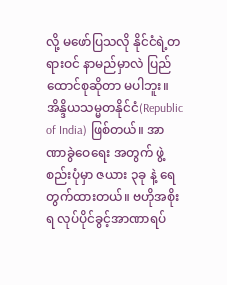လို့ မဖော်ပြသလို နိုင်ငံရဲ့တရားဝင် နာမည်မှာလဲ ပြည်ထောင်စုဆိုတာ မပါဘူး။ အိန္ဒိယသမ္မတနိုင်ငံ(Republic of India) ဖြစ်တယ်။ အာဏာခွဲဝေရေး အတွက် ဖွဲ့စည်းပုံမှာ ဇယား ၃ခု နဲ့ ရေတွက်ထားတယ်။ ဗဟိုအစိုးရ လုပ်ပိုင်ခွင့်အာဏာရပ်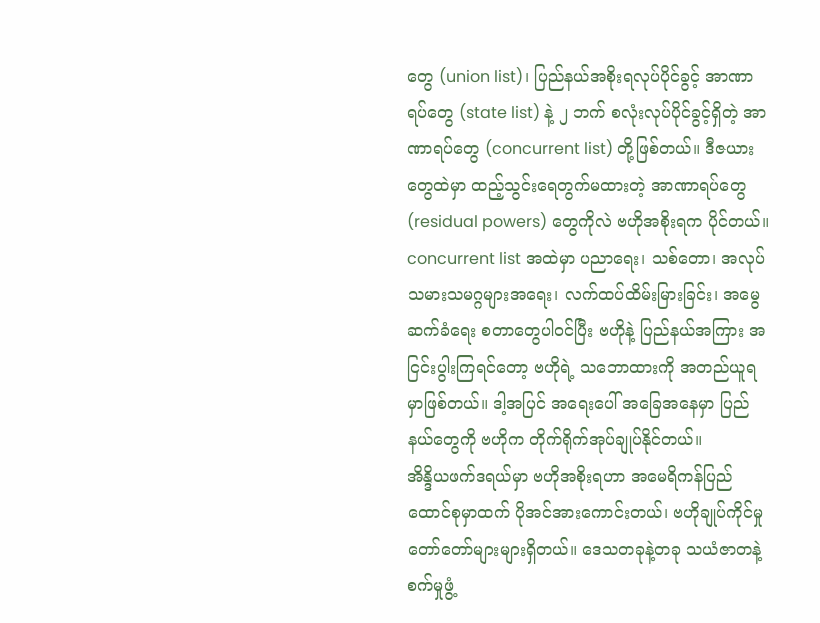တွေ (union list)၊ ပြည်နယ်အစိုးရလုပ်ပိုင်ခွင့် အာဏာရပ်တွေ (state list) နဲ့ ၂ ဘက် စလုံးလုပ်ပိုင်ခွင့်ရှိတဲ့ အာဏာရပ်တွေ (concurrent list) တို့ဖြစ်တယ်။ ဒီဇယားတွေထဲမှာ ထည့်သွင်းရေတွက်မထားတဲ့ အာဏာရပ်တွေ (residual powers) တွေကိုလဲ ဗဟိုအစိုးရက ပိုင်တယ်။
concurrent list အထဲမှာ ပညာရေး၊ သစ်တော၊ အလုပ်သမားသမဂ္ဂများအရေး၊ လက်ထပ်ထိမ်းမြားခြင်း၊ အမွေဆက်ခံရေး စတာတွေပါဝင်ပြီး ဗဟိုနဲ့ ပြည်နယ်အကြား အငြင်းပွါးကြရင်တော့ ဗဟိုရဲ့ သဘောထားကို အတည်ယူရမှာဖြစ်တယ်။ ဒါ့အပြင် အရေးပေါ် အခြေအနေမှာ ပြည်နယ်တွေကို ဗဟိုက တိုက်ရိုက်အုပ်ချုပ်နိုင်တယ်။
အိန္ဒိယဖက်ဒရယ်မှာ ဗဟိုအစိုးရဟာ အမေရိကန်ပြည်ထောင်စုမှာထက် ပိုအင်အားကောင်းတယ်၊ ဗဟိုချုပ်ကိုင်မှု တော်တော်များများရှိတယ်။ ဒေသတခုနဲ့တခု သယံဇာတနဲ့ စက်မှုဖွံ့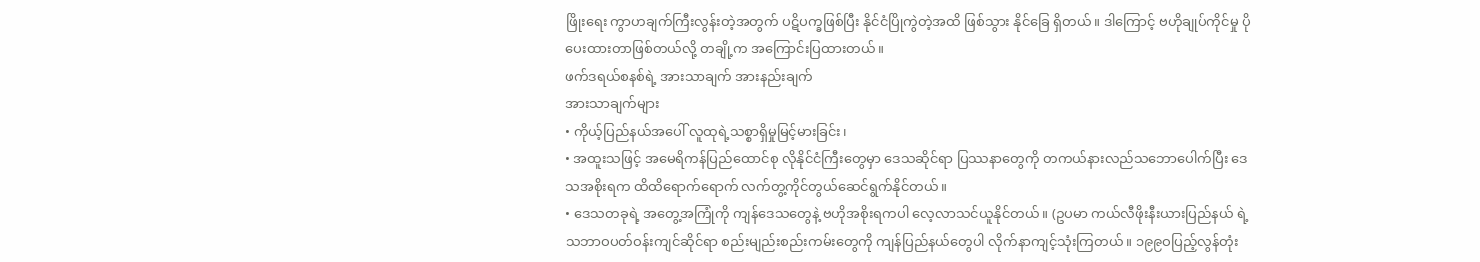ဖြိုးရေး ကွာဟချက်ကြီးလွန်းတဲ့အတွက် ပဋိပက္ခဖြစ်ပြီး နိုင်ငံပြိုကွဲတဲ့အထိ ဖြစ်သွား နိုင်ခြေ ရှိတယ်။ ဒါကြောင့် ဗဟိုချုပ်ကိုင်မှု ပိုပေးထားတာဖြစ်တယ်လို့ တချို့က အကြောင်းပြထားတယ်။
ဖက်ဒရယ်စနစ်ရဲ့ အားသာချက် အားနည်းချက်
အားသာချက်များ
• ကိုယ့်ပြည်နယ်အပေါ် လူထုရဲ့သစ္စာရှိမှုမြင့်မားခြင်း၊
• အထူးသဖြင့် အမေရိကန်ပြည်ထောင်စု လိုနိုင်ငံကြီးတွေမှာ ဒေသဆိုင်ရာ ပြဿနာတွေကို တကယ်နားလည်သဘောပေါက်ပြီး ဒေသအစိုးရက ထိထိရောက်ရောက် လက်တွ့ကိုင်တွယ်ဆေင်ရွက်နိုင်တယ်။
• ဒေသတခုရဲ့ အတွေ့အကြုံကို ကျန်ဒေသတွေနဲ့ ဗဟိုအစိုးရကပါ လေ့လာသင်ယူနိုင်တယ်။ (ဥပမာ ကယ်လီဖိုးနီးယားပြည်နယ် ရဲ့ သဘာဝပတ်ဝန်းကျင်ဆိုင်ရာ စည်းမျည်းစည်းကမ်းတွေကို ကျန်ပြည်နယ်တွေပါ လိုက်နာကျင့်သုံးကြတယ်။ ၁၉၉ဝပြည့်လွန်တုံး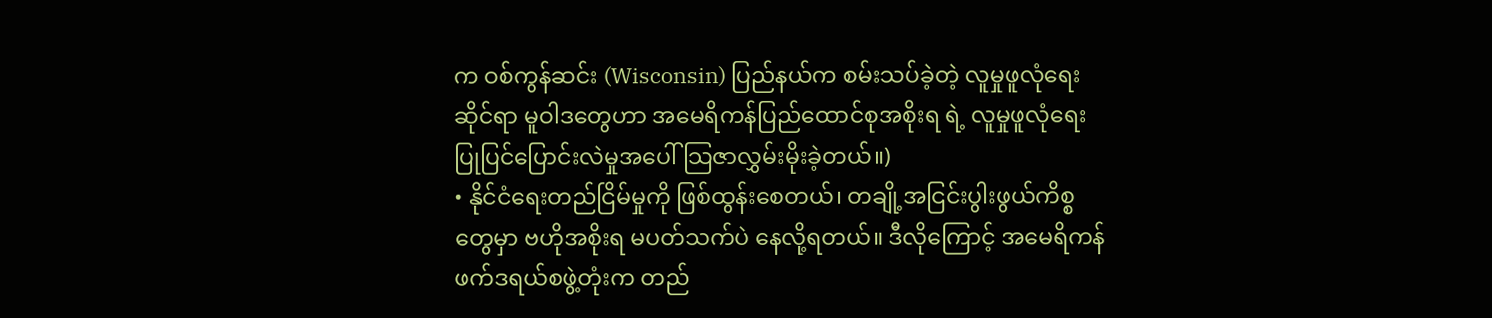က ဝစ်ကွန်ဆင်း (Wisconsin) ပြည်နယ်က စမ်းသပ်ခဲ့တဲ့ လူမှုဖူလုံရေးဆိုင်ရာ မူဝါဒတွေဟာ အမေရိကန်ပြည်ထောင်စုအစိုးရ ရဲ့ လူမှုဖူလုံရေး ပြုပြင်ပြောင်းလဲမှုအပေါ် သြဇာလွှမ်းမိုးခဲ့တယ်။)
• နိုင်ငံရေးတည်ငြိမ်မှုကို ဖြစ်ထွန်းစေတယ်၊ တချို့အငြင်းပွါးဖွယ်ကိစ္စတွေမှာ ဗဟိုအစိုးရ မပတ်သက်ပဲ နေလို့ရတယ်။ ဒီလိုကြောင့် အမေရိကန်ဖက်ဒရယ်စဖွဲ့တုံးက တည်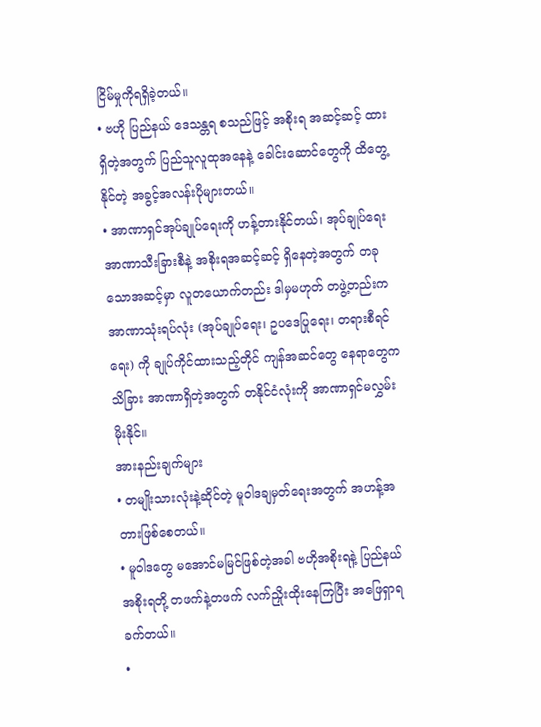ငြိမ်မှုကိုရရှိခဲ့တယ်။
• ဗဟို ပြည်နယ် ဒေသန္တရ စသည်ဖြင့် အစိုးရ အဆင့်ဆင့် ထားရှိတဲ့အတွက် ပြည်သူလူထုအနေနဲ့ ခေါင်းဆောင်တွေကို ထိတွေ့နိုင်တဲ့ အခွင့်အလန်းပိုများတယ်။
• အာဏာရှင်အုပ်ချုပ်ရေးကို ဟန့်တားနိုင်တယ်၊ အုပ်ချုပ်ရေးအာဏာသီးခြားစီနဲ့ အစိုးရအဆင့်ဆင့် ရှိနေတဲ့အတွက် တခုသောအဆင့်မှာ လူတယောက်တည်း ဒါမှမဟုတ် တဖွဲ့တည်းက အာဏာသုံးရပ်လုံး (အုပ်ချုပ်ရေး၊ ဥပဒေပြုရေး၊ တရားစီရင်ရေး) ကို ချုပ်ကိုင်ထားသည့်တိုင် ကျန်အဆင်တွေ နေရာတွေကသိခြား အာဏာရှိတဲ့အတွက် တနိုင်ငံလုံးကို အာဏာရှင်မလွှမ်းမိုးနိုင်။
အားနည်းချက်များ
• တမျိုးသားလုံးနဲ့ဆိုင်တဲ့ မူဝါဒချမှတ်ရေးအတွက် အဟန့်အတားဖြစ်စေတယ်။
• မူဝါဒတွေ မအောင်မမြင်ဖြစ်တဲ့အခါ ဗဟိုအစိုးရနဲ့ ပြည်နယ်အစိုးရတို့ တဖက်နဲ့တဖက် လက်ညှိုးထိုးနေကြပြီး အဖြေရှာရခက်တယ်။
•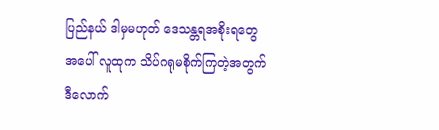ပြည်နယ် ဒါမှမဟုတ် ဒေသန္တရအစိုးရတွေအပေါ် လူထုက သိပ်ဂရုမစိုက်ကြတဲ့အတွက် ဒီလောက်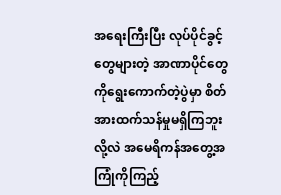အရေးကြီးပြီး လုပ်ပိုင်ခွင့်တွေများတဲ့ အာဏာပိုင်တွေကိုရွေးကောက်တဲ့ပွဲမှာ စိတ်အားထက်သန်မှုမရှိကြဘူး လို့လဲ အမေရိကန်အတွေ့အကြုံကိုကြည့်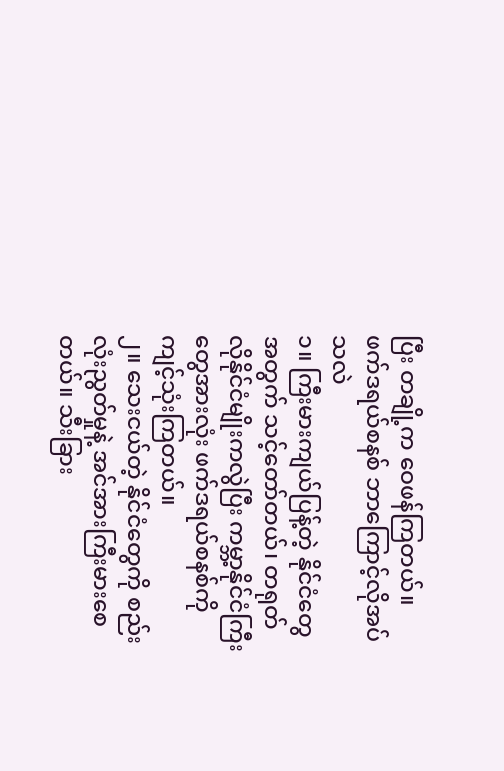ပြီး တချို့က ဝေဖန်ကြတယ်။
ဖက်ဒရယ်စနစ် ဘာကြောင့်လိုအပ်သလဲ
၁။ ကြီးမားကျယ်ပြန့်တဲ့ နိုင်ငံတွေအတွက် သင့်တော်တယ်၊ တရုတ်လိုနိုင်ငံမျိုးကလွဲပြီး ကမ္ဘာ့နိုင်ငံကြီးတွေအားလုံး ဖက်ဒရယ်စနစ်ကိုကျင့်သုံးကြတယ်။
၂။ သေးငယ်တဲ့ နိုင်ငံတွေကို စည်းလုံးညွတ်မှုနဲ့ အင်အားကြီးမားစေတယ်။ သီးခြား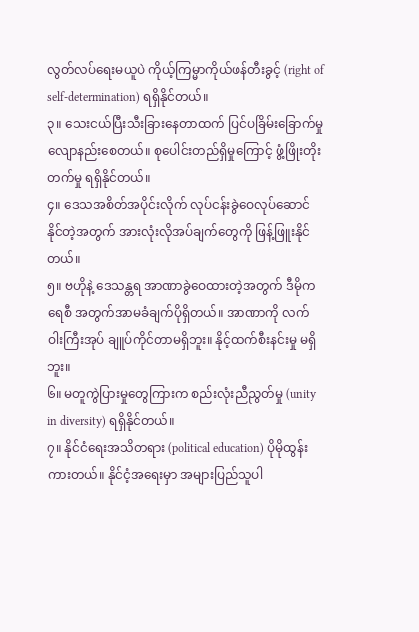လွတ်လပ်ရေးမယူပဲ ကိုယ့်ကြမ္မာကိုယ်ဖန်တီးခွင့် (right of self-determination) ရရှိနိုင်တယ်။
၃။ သေးငယ်ပြီးသီးခြားနေတာထက် ပြင်ပခြိမ်းခြောက်မှု လျောနည်းစေတယ်။ စုပေါင်းတည်ရှိမှုကြောင့် ဖွံ့ဖြိုးတိုးတက်မှု ရရှိနိုင်တယ်။
၄။ ဒေသအစိတ်အပိုင်းလိုက် လုပ်ငန်းခွဲဝေလုပ်ဆောင်နိုင်တဲ့အတွက် အားလုံးလိုအပ်ချက်တွေကို ဖြန့်ဖြူးနိုင်တယ်။
၅။ ဗဟိုနဲ့ ဒေသန္တရ အာဏာခွဲဝေထားတဲ့အတွက် ဒီမိုကရေစီ အတွက်အာမခံချက်ပိုရှိတယ်။ အာဏာကို လက်ဝါးကြီးအုပ် ချူပ်ကိုင်တာမရှိဘူး။ နိုင့်ထက်စီးနင်းမှု မရှိဘူး။
၆။ မတူကွဲပြားမှုတွေကြားက စည်းလုံးညီညွတ်မှု (unity in diversity) ရရှိနိုင်တယ်။
၇။ နိုင်ငံရေးအသိတရား (political education) ပိုမိုထွန်းကားတယ်။ နိုင်ငံ့အရေးမှာ အများပြည်သူပါ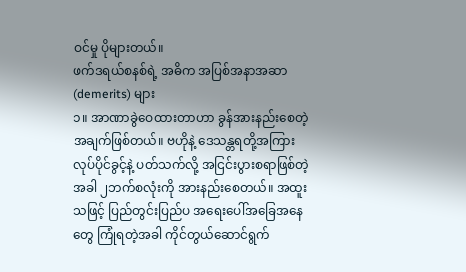ဝင်မှု ပိုများတယ်။
ဖက်ဒရယ်စနစ်ရဲ့ အဓိက အပြစ်အနာအဆာ (demerits) များ
၁။ အာဏာခွဲဝေထားတာဟာ ခွန်အားနည်းစေတဲ့ အချက်ဖြစ်တယ်။ ဗဟိုနဲ့ ဒေသန္တရတို့အကြား လုပ်ပိုင်ခွင့်နဲ့ ပတ်သက်လို့ အငြင်းပွားစရာဖြစ်တဲ့အခါ ၂ဘက်စလုံးကို အားနည်းစေတယ်။ အထူးသဖြင့် ပြည်တွင်းပြည်ပ အရေးပေါ်အခြေအနေတွေ ကြုံရတဲ့အခါ ကိုင်တွယ်ဆောင်ရွက်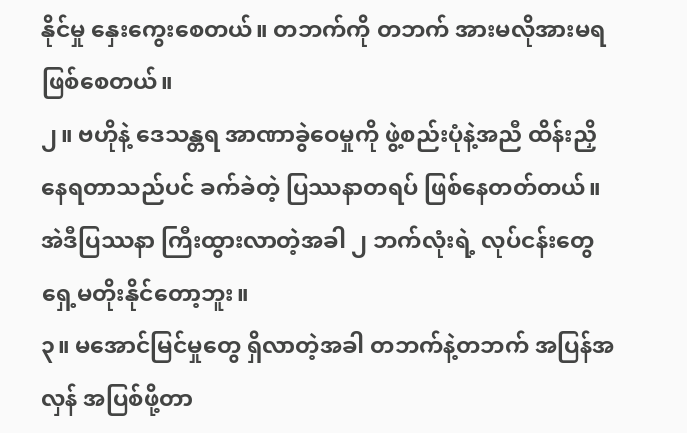နိုင်မှု နှေးကွေးစေတယ်။ တဘက်ကို တဘက် အားမလိုအားမရ ဖြစ်စေတယ်။
၂။ ဗဟိုနဲ့ ဒေသန္တရ အာဏာခွဲဝေမှုကို ဖွဲ့စည်းပုံနဲ့အညီ ထိန်းညှိနေရတာသည်ပင် ခက်ခဲတဲ့ ပြဿနာတရပ် ဖြစ်နေတတ်တယ်။ အဲဒီပြဿနာ ကြီးထွားလာတဲ့အခါ ၂ ဘက်လုံးရဲ့ လုပ်ငန်းတွေ ရှေ့မတိုးနိုင်တော့ဘူး။
၃။ မအောင်မြင်မှုတွေ ရှိလာတဲ့အခါ တဘက်နဲ့တဘက် အပြန်အလှန် အပြစ်ဖို့တာ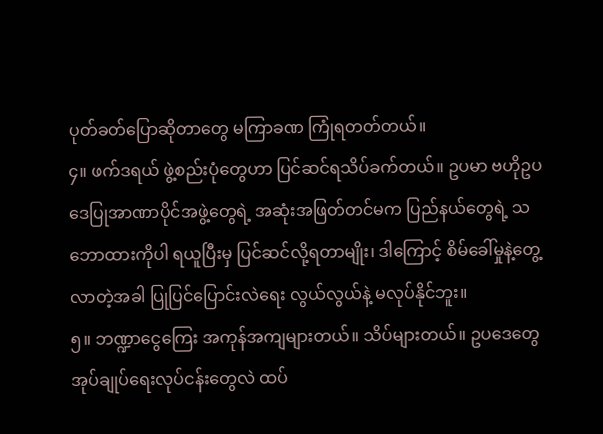ပုတ်ခတ်ပြောဆိုတာတွေ မကြာခဏ ကြုံရတတ်တယ်။
၄။ ဖက်ဒရယ် ဖွဲ့စည်းပုံတွေဟာ ပြင်ဆင်ရသိပ်ခက်တယ်။ ဥပမာ ဗဟိုဥပဒေပြုအာဏာပိုင်အဖွဲ့တွေရဲ့ အဆုံးအဖြတ်တင်မက ပြည်နယ်တွေရဲ့ သဘောထားကိုပါ ရယူပြီးမှ ပြင်ဆင်လို့ရတာမျိုး၊ ဒါကြောင့် စိမ်ခေါ်မှုနဲ့တွေ့လာတဲ့အခါ ပြုပြင်ပြောင်းလဲရေး လွယ်လွယ်နဲ့ မလုပ်နိုင်ဘူး။
၅။ ဘဏ္ဍာငွေကြေး အကုန်အကျများတယ်။ သိပ်များတယ်။ ဥပဒေတွေ အုပ်ချုပ်ရေးလုပ်ငန်းတွေလဲ ထပ်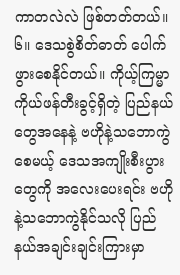ကာတလဲလဲ ဖြစ်တတ်တယ်။
၆။ ဒေသစွဲစိတ်ဓာတ် ပေါက်ဖွားစေနိုင်တယ်။ ကိုယ့်ကြမ္မာကိုယ်ဖန်တီးခွင့်ရှိတဲ့ ပြည်နယ်တွေအနေနဲ့ ဗဟိုနဲ့သဘောကွဲစေမယ့် ဒေသအကျိုးစီးပွားတွေကို အလေးပေးရင်း ဗဟိုနဲ့သဘောကွဲနိုင်သလို ပြည်နယ်အချင်းချင်းကြားမှာ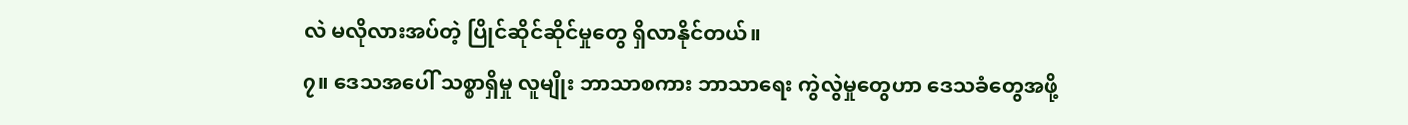လဲ မလိုလားအပ်တဲ့ ပြိုင်ဆိုင်ဆိုင်မှုတွေ ရှိလာနိုင်တယ်။
၇။ ဒေသအပေါ် သစ္စာရှိမှု လူမျိုး ဘာသာစကား ဘာသာရေး ကွဲလွဲမှုတွေဟာ ဒေသခံတွေအဖို့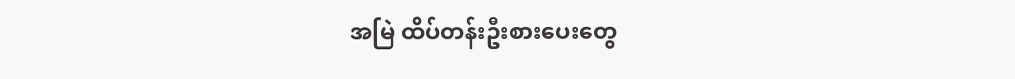အမြဲ ထိပ်တန်းဦးစားပေးတွေ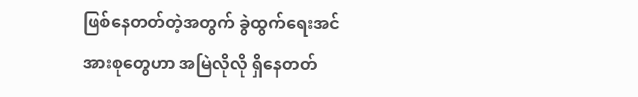ဖြစ်နေတတ်တဲ့အတွက် ခွဲထွက်ရေးအင်အားစုတွေဟာ အမြဲလိုလို ရှိနေတတ်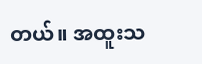တယ်။ အထူးသ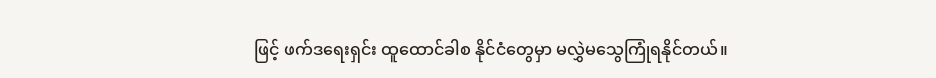ဖြင့် ဖက်ဒရေးရှင်း ထူထောင်ခါစ နိုင်ငံတွေမှာ မလွှဲမသွေကြုံရနိုင်တယ်။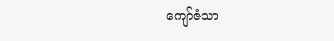ကျော်ဇံသာ